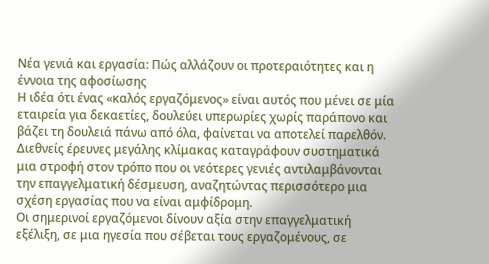Νέα γενιά και εργασία: Πώς αλλάζουν οι προτεραιότητες και η έννοια της αφοσίωσης
Η ιδέα ότι ένας «καλός εργαζόμενος» είναι αυτός που μένει σε μία εταιρεία για δεκαετίες, δουλεύει υπερωρίες χωρίς παράπονο και βάζει τη δουλειά πάνω από όλα, φαίνεται να αποτελεί παρελθόν.
Διεθνείς έρευνες μεγάλης κλίμακας καταγράφουν συστηματικά μια στροφή στον τρόπο που οι νεότερες γενιές αντιλαμβάνονται την επαγγελματική δέσμευση, αναζητώντας περισσότερο μια σχέση εργασίας που να είναι αμφίδρομη.
Οι σημερινοί εργαζόμενοι δίνουν αξία στην επαγγελματική εξέλιξη, σε μια ηγεσία που σέβεται τους εργαζομένους, σε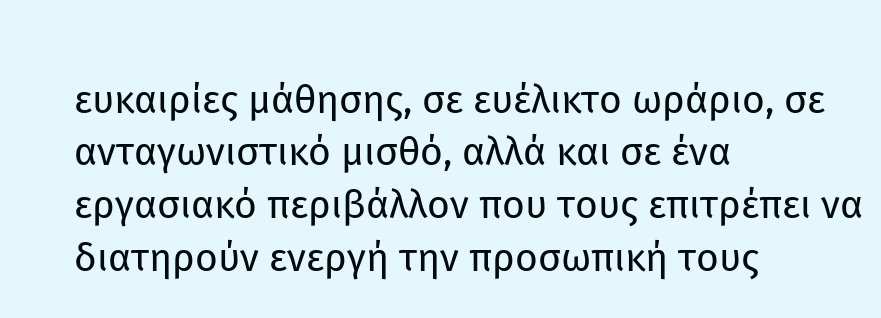ευκαιρίες μάθησης, σε ευέλικτο ωράριο, σε ανταγωνιστικό μισθό, αλλά και σε ένα εργασιακό περιβάλλον που τους επιτρέπει να διατηρούν ενεργή την προσωπική τους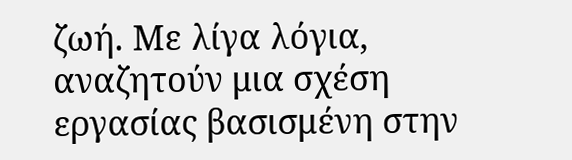ζωή. Με λίγα λόγια, αναζητούν μια σχέση εργασίας βασισμένη στην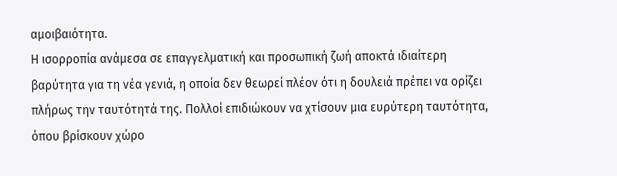αμοιβαιότητα.
Η ισορροπία ανάμεσα σε επαγγελματική και προσωπική ζωή αποκτά ιδιαίτερη βαρύτητα για τη νέα γενιά, η οποία δεν θεωρεί πλέον ότι η δουλειά πρέπει να ορίζει πλήρως την ταυτότητά της. Πολλοί επιδιώκουν να χτίσουν μια ευρύτερη ταυτότητα, όπου βρίσκουν χώρο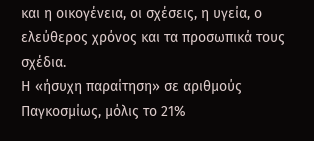και η οικογένεια, οι σχέσεις, η υγεία, ο ελεύθερος χρόνος και τα προσωπικά τους σχέδια.
Η «ήσυχη παραίτηση» σε αριθμούς
Παγκοσμίως, μόλις το 21%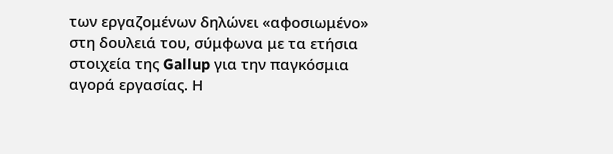των εργαζομένων δηλώνει «αφοσιωμένο» στη δουλειά του, σύμφωνα με τα ετήσια στοιχεία της Gallup για την παγκόσμια αγορά εργασίας. Η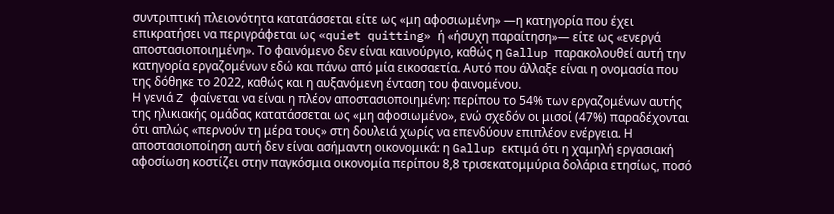συντριπτική πλειονότητα κατατάσσεται είτε ως «μη αφοσιωμένη» —η κατηγορία που έχει επικρατήσει να περιγράφεται ως «quiet quitting» ή «ήσυχη παραίτηση»— είτε ως «ενεργά αποστασιοποιημένη». Το φαινόμενο δεν είναι καινούργιο, καθώς η Gallup παρακολουθεί αυτή την κατηγορία εργαζομένων εδώ και πάνω από μία εικοσαετία. Αυτό που άλλαξε είναι η ονομασία που της δόθηκε το 2022, καθώς και η αυξανόμενη ένταση του φαινομένου.
Η γενιά Z φαίνεται να είναι η πλέον αποστασιοποιημένη: περίπου το 54% των εργαζομένων αυτής της ηλικιακής ομάδας κατατάσσεται ως «μη αφοσιωμένο», ενώ σχεδόν οι μισοί (47%) παραδέχονται ότι απλώς «περνούν τη μέρα τους» στη δουλειά χωρίς να επενδύουν επιπλέον ενέργεια. Η αποστασιοποίηση αυτή δεν είναι ασήμαντη οικονομικά: η Gallup εκτιμά ότι η χαμηλή εργασιακή αφοσίωση κοστίζει στην παγκόσμια οικονομία περίπου 8,8 τρισεκατομμύρια δολάρια ετησίως, ποσό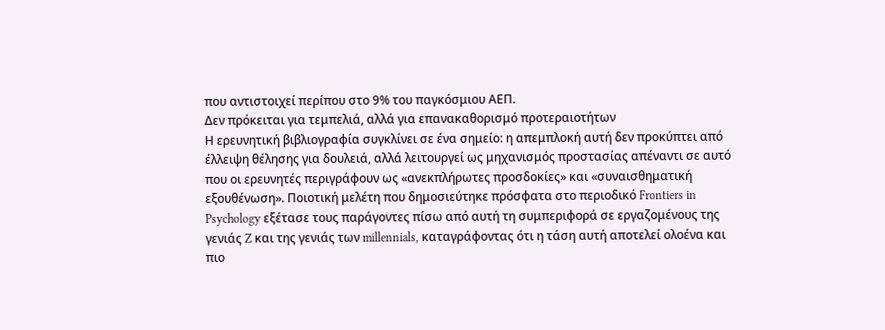που αντιστοιχεί περίπου στο 9% του παγκόσμιου ΑΕΠ.
Δεν πρόκειται για τεμπελιά, αλλά για επανακαθορισμό προτεραιοτήτων
Η ερευνητική βιβλιογραφία συγκλίνει σε ένα σημείο: η απεμπλοκή αυτή δεν προκύπτει από έλλειψη θέλησης για δουλειά, αλλά λειτουργεί ως μηχανισμός προστασίας απέναντι σε αυτό που οι ερευνητές περιγράφουν ως «ανεκπλήρωτες προσδοκίες» και «συναισθηματική εξουθένωση». Ποιοτική μελέτη που δημοσιεύτηκε πρόσφατα στο περιοδικό Frontiers in Psychology εξέτασε τους παράγοντες πίσω από αυτή τη συμπεριφορά σε εργαζομένους της γενιάς Z και της γενιάς των millennials, καταγράφοντας ότι η τάση αυτή αποτελεί ολοένα και πιο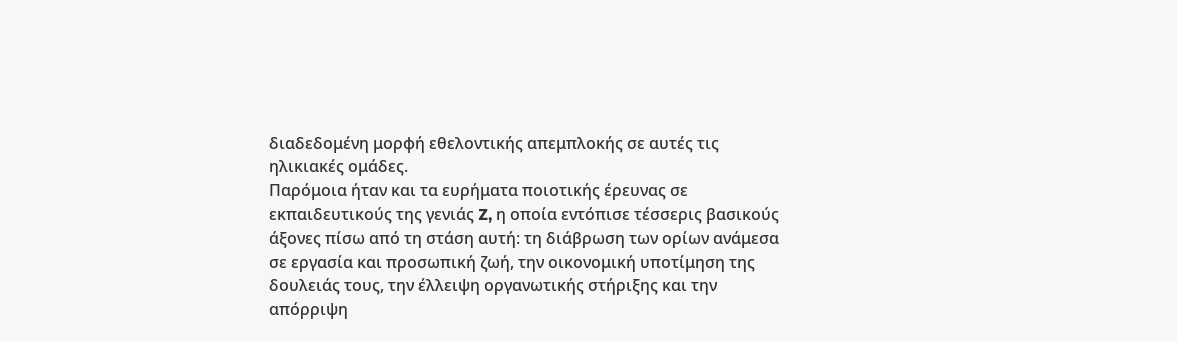διαδεδομένη μορφή εθελοντικής απεμπλοκής σε αυτές τις ηλικιακές ομάδες.
Παρόμοια ήταν και τα ευρήματα ποιοτικής έρευνας σε εκπαιδευτικούς της γενιάς Z, η οποία εντόπισε τέσσερις βασικούς άξονες πίσω από τη στάση αυτή: τη διάβρωση των ορίων ανάμεσα σε εργασία και προσωπική ζωή, την οικονομική υποτίμηση της δουλειάς τους, την έλλειψη οργανωτικής στήριξης και την απόρριψη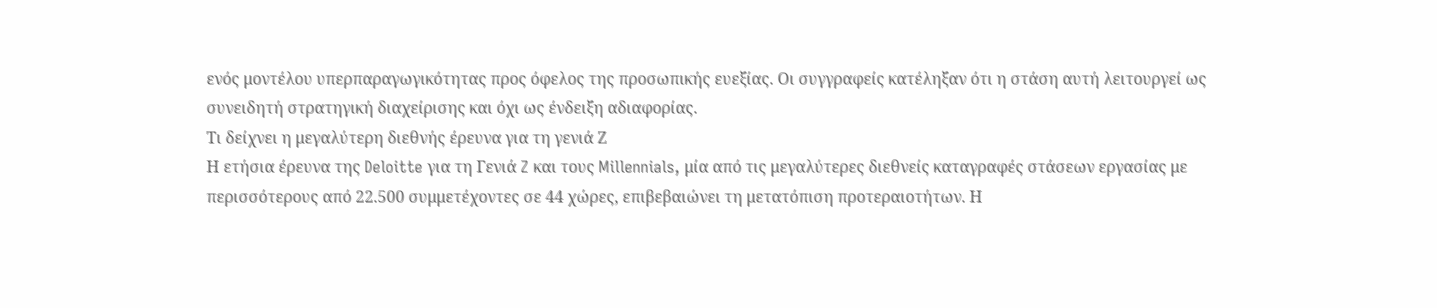ενός μοντέλου υπερπαραγωγικότητας προς όφελος της προσωπικής ευεξίας. Οι συγγραφείς κατέληξαν ότι η στάση αυτή λειτουργεί ως συνειδητή στρατηγική διαχείρισης και όχι ως ένδειξη αδιαφορίας.
Τι δείχνει η μεγαλύτερη διεθνής έρευνα για τη γενιά Ζ
Η ετήσια έρευνα της Deloitte για τη Γενιά Z και τους Millennials, μία από τις μεγαλύτερες διεθνείς καταγραφές στάσεων εργασίας με περισσότερους από 22.500 συμμετέχοντες σε 44 χώρες, επιβεβαιώνει τη μετατόπιση προτεραιοτήτων. Η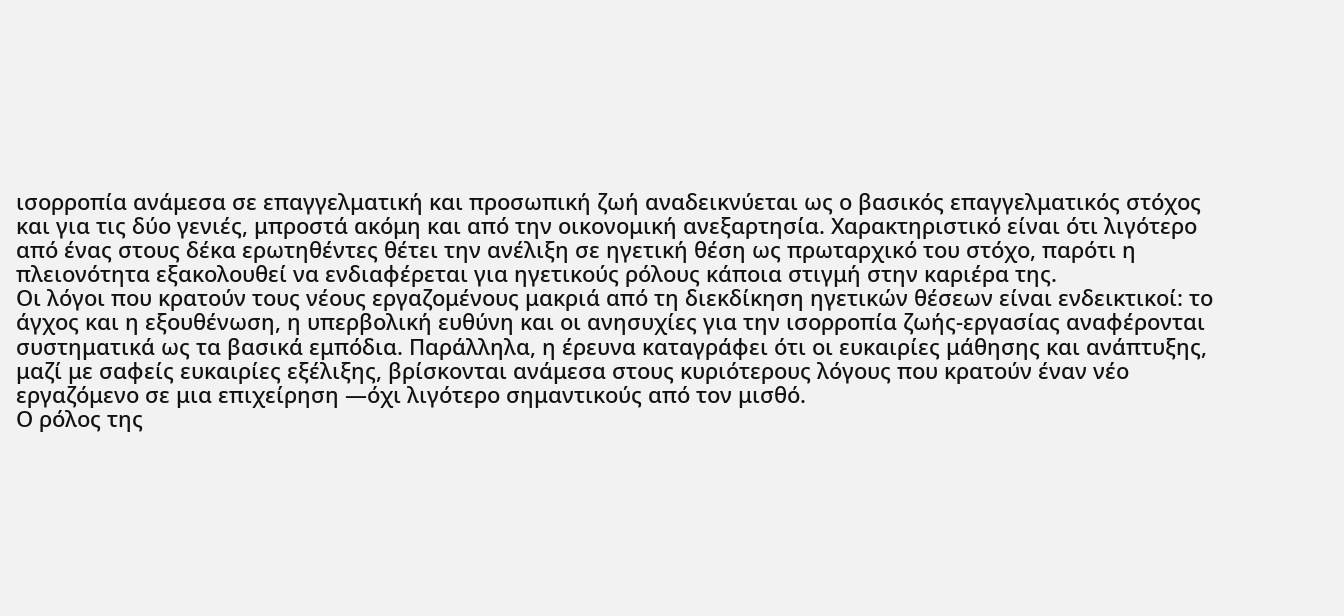ισορροπία ανάμεσα σε επαγγελματική και προσωπική ζωή αναδεικνύεται ως ο βασικός επαγγελματικός στόχος και για τις δύο γενιές, μπροστά ακόμη και από την οικονομική ανεξαρτησία. Χαρακτηριστικό είναι ότι λιγότερο από ένας στους δέκα ερωτηθέντες θέτει την ανέλιξη σε ηγετική θέση ως πρωταρχικό του στόχο, παρότι η πλειονότητα εξακολουθεί να ενδιαφέρεται για ηγετικούς ρόλους κάποια στιγμή στην καριέρα της.
Οι λόγοι που κρατούν τους νέους εργαζομένους μακριά από τη διεκδίκηση ηγετικών θέσεων είναι ενδεικτικοί: το άγχος και η εξουθένωση, η υπερβολική ευθύνη και οι ανησυχίες για την ισορροπία ζωής-εργασίας αναφέρονται συστηματικά ως τα βασικά εμπόδια. Παράλληλα, η έρευνα καταγράφει ότι οι ευκαιρίες μάθησης και ανάπτυξης, μαζί με σαφείς ευκαιρίες εξέλιξης, βρίσκονται ανάμεσα στους κυριότερους λόγους που κρατούν έναν νέο εργαζόμενο σε μια επιχείρηση —όχι λιγότερο σημαντικούς από τον μισθό.
Ο ρόλος της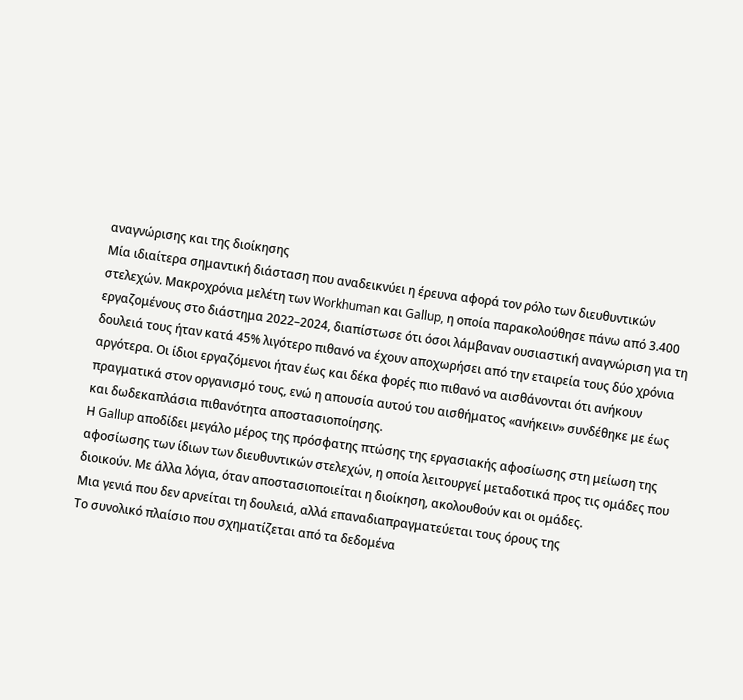αναγνώρισης και της διοίκησης
Μία ιδιαίτερα σημαντική διάσταση που αναδεικνύει η έρευνα αφορά τον ρόλο των διευθυντικών στελεχών. Μακροχρόνια μελέτη των Workhuman και Gallup, η οποία παρακολούθησε πάνω από 3.400 εργαζομένους στο διάστημα 2022–2024, διαπίστωσε ότι όσοι λάμβαναν ουσιαστική αναγνώριση για τη δουλειά τους ήταν κατά 45% λιγότερο πιθανό να έχουν αποχωρήσει από την εταιρεία τους δύο χρόνια αργότερα. Οι ίδιοι εργαζόμενοι ήταν έως και δέκα φορές πιο πιθανό να αισθάνονται ότι ανήκουν πραγματικά στον οργανισμό τους, ενώ η απουσία αυτού του αισθήματος «ανήκειν» συνδέθηκε με έως και δωδεκαπλάσια πιθανότητα αποστασιοποίησης.
Η Gallup αποδίδει μεγάλο μέρος της πρόσφατης πτώσης της εργασιακής αφοσίωσης στη μείωση της αφοσίωσης των ίδιων των διευθυντικών στελεχών, η οποία λειτουργεί μεταδοτικά προς τις ομάδες που διοικούν. Με άλλα λόγια, όταν αποστασιοποιείται η διοίκηση, ακολουθούν και οι ομάδες.
Μια γενιά που δεν αρνείται τη δουλειά, αλλά επαναδιαπραγματεύεται τους όρους της
Το συνολικό πλαίσιο που σχηματίζεται από τα δεδομένα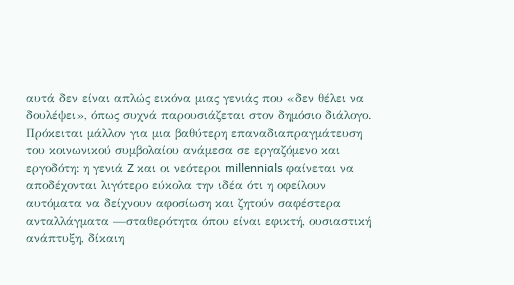αυτά δεν είναι απλώς εικόνα μιας γενιάς που «δεν θέλει να δουλέψει», όπως συχνά παρουσιάζεται στον δημόσιο διάλογο. Πρόκειται μάλλον για μια βαθύτερη επαναδιαπραγμάτευση του κοινωνικού συμβολαίου ανάμεσα σε εργαζόμενο και εργοδότη: η γενιά Z και οι νεότεροι millennials φαίνεται να αποδέχονται λιγότερο εύκολα την ιδέα ότι η οφείλουν αυτόματα να δείχνουν αφοσίωση και ζητούν σαφέστερα ανταλλάγματα —σταθερότητα όπου είναι εφικτή, ουσιαστική ανάπτυξη, δίκαιη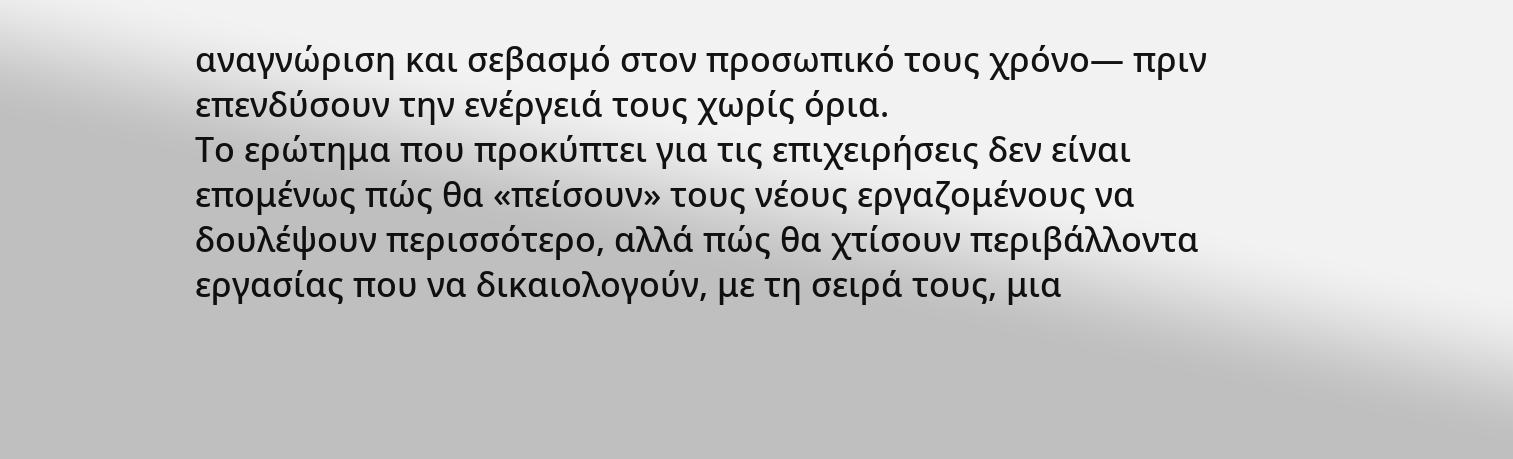αναγνώριση και σεβασμό στον προσωπικό τους χρόνο— πριν επενδύσουν την ενέργειά τους χωρίς όρια.
Το ερώτημα που προκύπτει για τις επιχειρήσεις δεν είναι επομένως πώς θα «πείσουν» τους νέους εργαζομένους να δουλέψουν περισσότερο, αλλά πώς θα χτίσουν περιβάλλοντα εργασίας που να δικαιολογούν, με τη σειρά τους, μια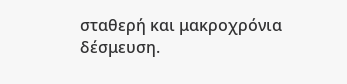σταθερή και μακροχρόνια δέσμευση.